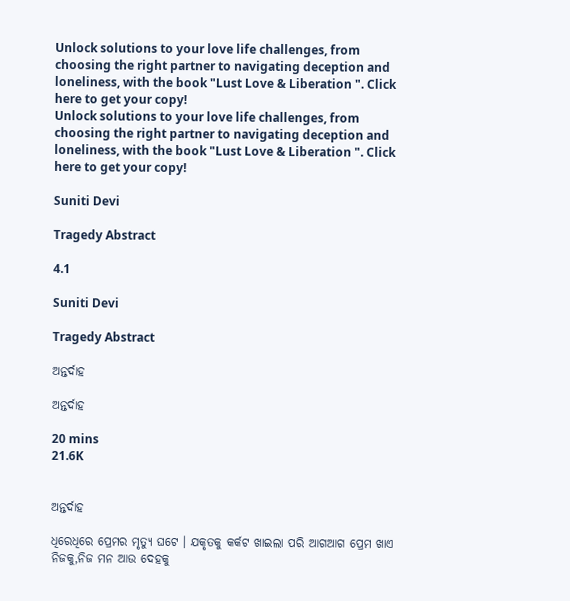Unlock solutions to your love life challenges, from choosing the right partner to navigating deception and loneliness, with the book "Lust Love & Liberation ". Click here to get your copy!
Unlock solutions to your love life challenges, from choosing the right partner to navigating deception and loneliness, with the book "Lust Love & Liberation ". Click here to get your copy!

Suniti Devi

Tragedy Abstract

4.1

Suniti Devi

Tragedy Abstract

ଅନ୍ତର୍ଦାହ

ଅନ୍ତର୍ଦାହ

20 mins
21.6K


ଅନ୍ତର୍ଦାହ

ଧିରେଧିରେ ପ୍ରେମର ମୃତ୍ୟୁ ଘଟେ । ଯକୃତକୁ କର୍କଟ ଖାଇଲା ପରି ଆଗଆଗ ପ୍ରେମ ଖାଏ ନିଜକୁ,ନିଜ ମନ ଆଉ ଦେହକୁ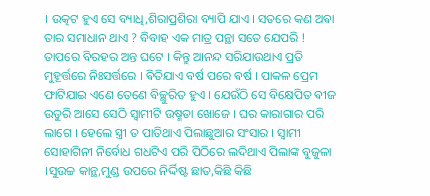। ଉତ୍କଟ ହୁଏ ସେ ବ୍ୟାଧି,ଶିରାପ୍ରଶିରା ବ୍ୟାପି ଯାଏ । ସତରେ କଣ ଅଵା ତାର ସମାଧାନ ଥାଏ ? ବିବାହ ଏକ ମାତ୍ର ପନ୍ଥା ସତେ ଯେପରି ! ତାପରେ ବିରହର ଅନ୍ତ ଘଟେ । କିନ୍ତୁ ଆନନ୍ଦ ସରିଯାଉଥାଏ ପ୍ରତି ମୁହୂର୍ତ୍ତରେ ନିଃସର୍ତ୍ତରେ । ଵିତିଯାଏ ବର୍ଷ ପରେ ଵର୍ଷ । ପାକଳ ପ୍ରେମ ଫାଟିଯାଇ ଏଣେ ତେଣେ ବିଚ୍ଛୁରିତ ହୁଏ । ଯେଉଁଠି ସେ ବିକ୍ଷେପିତ ଵୀଜ ଉତୁରି ଆସେ ସେଠି ସ୍ଵାମୀଟି ଉଷ୍ମତା ଖୋଜେ । ଘର କାରାଗାର ପରି ଲାଗେ । ହେଲେ ସ୍ତ୍ରୀ ତ ପାତିଥାଏ ପିଲାଛୁଆର ସଂସାର । ସ୍ଵାମୀ ସୋହାଗିନୀ ନିର୍ବୋଧ ଗଧଟିଏ ପରି ପିଠିରେ ଲଦିଥାଏ ପିଲାଙ୍କ ବୁଜୁଳା ।ସୁଉଚ୍ଚ କାନ୍ଥ,ମୁଣ୍ଡ ଉପରେ ନିର୍ଦ୍ଦିଷ୍ଟ ଛାତ,କିଛି କିଛି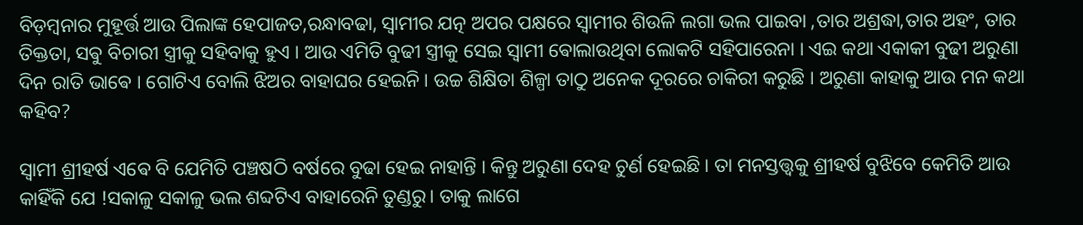ବିଡ଼ମ୍ଵନାର ମୁହୂର୍ତ୍ତ ଆଉ ପିଲାଙ୍କ ହେପାଜତ,ରନ୍ଧାବଢା, ସ୍ଵାମୀର ଯତ୍ନ ଅପର ପକ୍ଷରେ ସ୍ୱାମୀର ଶିଉଳି ଲଗା ଭଲ ପାଇବା ,ତାର ଅଶ୍ରଦ୍ଧା,ତାର ଅହଂ, ତାର ତିକ୍ତତା, ସଵୁ ବିଚାରୀ ସ୍ତ୍ରୀକୁ ସହିବାକୁ ହୁଏ । ଆଉ ଏମିତି ବୁଢୀ ସ୍ତ୍ରୀକୁ ସେଇ ସ୍ଵାମୀ ଵୋଲାଉଥିବା ଲୋକଟି ସହିପାରେନା । ଏଇ କଥା ଏକାକୀ ବୁଢୀ ଅରୁଣା ଦିନ ରାତି ଭାଵେ । ଗୋଟିଏ ବୋଲି ଝିଅର ବାହାଘର ହେଇନି । ଉଚ୍ଚ ଶିକ୍ଷିତା ଶିଳ୍ପା ତାଠୁ ଅନେକ ଦୂରରେ ଚାକିରୀ କରୁଛି । ଅରୁଣା କାହାକୁ ଆଉ ମନ କଥା କହିବ?

ସ୍ୱାମୀ ଶ୍ରୀହର୍ଷ ଏଵେ ବି ଯେମିତି ପଞ୍ଚଷଠି ବର୍ଷରେ ବୁଢା ହେଇ ନାହାନ୍ତି । କିନ୍ତୁ ଅରୁଣା ଦେହ ଚୁର୍ଣ ହେଇଛି । ତା ମନସ୍ତତ୍ତ୍ୱକୁ ଶ୍ରୀହର୍ଷ ବୁଝିବେ କେମିତି ଆଉ କାହିଁକି ଯେ !ସକାଳୁ ସକାଳୁ ଭଲ ଶବ୍ଦଟିଏ ବାହାରେନି ତୁଣ୍ଡରୁ। ତାକୁ ଲାଗେ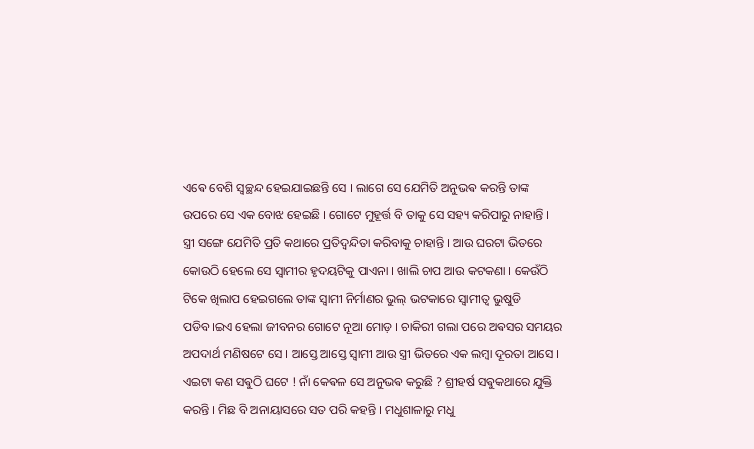ଏଵେ ବେଶି ସ୍ଵଚ୍ଛନ୍ଦ ହେଇଯାଇଛନ୍ତି ସେ । ଲାଗେ ସେ ଯେମିତି ଅନୁଭଵ କରନ୍ତି ତାଙ୍କ ଉପରେ ସେ ଏକ ବୋଝ ହେଇଛି । ଗୋଟେ ମୁହୂର୍ତ୍ତ ବି ତାକୁ ସେ ସହ୍ୟ କରିପାରୁ ନାହାନ୍ତି । ସ୍ତ୍ରୀ ସଙ୍ଗେ ଯେମିତି ପ୍ରତି କଥାରେ ପ୍ରତିଦ୍ଵନ୍ଦିତା କରିବାକୁ ଚାହାନ୍ତି । ଆଉ ଘରଟା ଭିତରେ କୋଉଠି ହେଲେ ସେ ସ୍ଵାମୀର ହୃଦୟଟିକୁ ପାଏନା । ଖାଲି ଚାପ ଆଉ କଟକଣା । କେଉଁଠି ଟିକେ ଖିଲାପ ହେଇଗଲେ ତାଙ୍କ ସ୍ଵାମୀ ନିର୍ମାଣର ଭୁଲ୍ ଭଟକାରେ ସ୍ଵାମୀତ୍ଵ ଭୁଷୁଡି ପଡିବ।ଇଏ ହେଲା ଜୀବନର ଗୋଟେ ନୂଆ ମୋଡ଼ । ଚାକିରୀ ଗଲା ପରେ ଅଵସର ସମୟର ଅପଦାର୍ଥ ମଣିଷଟେ ସେ । ଆସ୍ତେ ଆସ୍ତେ ସ୍ଵାମୀ ଆଉ ସ୍ତ୍ରୀ ଭିତରେ ଏକ ଲମ୍ଵା ଦୂରତା ଆସେ । ଏଇଟା କଣ ସଵୁଠି ଘଟେ ! ନାଁ କେଵଳ ସେ ଅନୁଭଵ କରୁଛି ? ଶ୍ରୀହର୍ଷ ସଵୁକଥାରେ ଯୁକ୍ତି କରନ୍ତି । ମିଛ ବି ଅନାୟାସରେ ସତ ପରି କହନ୍ତି । ମଧୁଶାଳାରୁ ମଧୁ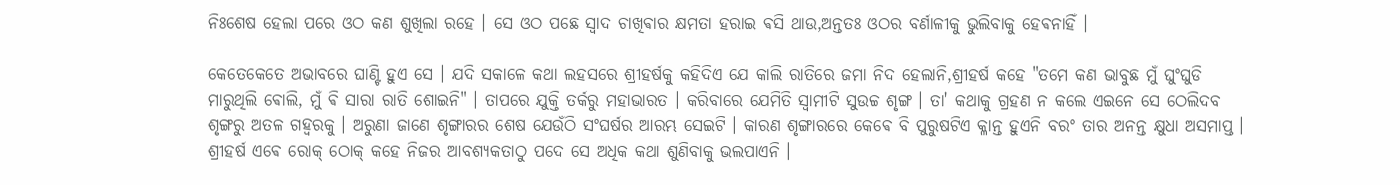ନିଃଶେଷ ହେଲା ପରେ ଓଠ କଣ ଶୁଖିଲା ରହେ । ସେ ଓଠ ପଛେ ସ୍ଵାଦ ଚାଖିଵାର କ୍ଷମତା ହରାଇ ଵସି ଥାଉ,ଅନ୍ତତଃ ଓଠର ବର୍ଣାଳୀକୁ ଭୁଲିବାକୁ ହେଵନାହିଁ ।

କେତେକେତେ ଅଭାବରେ ଘାଣ୍ଟି ହୁଏ ସେ । ଯଦି ସକାଳେ କଥା ଲହସରେ ଶ୍ରୀହର୍ଷକୁ କହିଦିଏ ଯେ କାଲି ରାତିରେ ଜମା ନିଦ ହେଲାନି,ଶ୍ରୀହର୍ଷ କହେ "ତମେ କଣ ଭାବୁଛ ମୁଁ ଘୁଂଘୁଡି ମାରୁଥିଲି ଵୋଲି, ମୁଁ ଵି ସାରା ରାତି ଶୋଇନି" । ତାପରେ ଯୁକ୍ତି ତର୍କରୁ ମହାଭାରତ । କରିବାରେ ଯେମିତି ସ୍ୱାମୀଟି ସୁଉଚ୍ଚ ଶୃଙ୍ଗ । ତା' କଥାକୁ ଗ୍ରହଣ ନ କଲେ ଏଇନେ ସେ ଠେଲିଦବ ଶୃଙ୍ଗରୁ ଅତଳ ଗହ୍ଵରକୁ । ଅରୁଣା ଜାଣେ ଶୃଙ୍ଗାରର ଶେଷ ଯେଉଁଠି ସଂଘର୍ଷର ଆରମ୍ଭ ସେଇଟି । କାରଣ ଶୃଙ୍ଗାରରେ କେଵେ ବି ପୁରୁଷଟିଏ କ୍ଳାନ୍ତ ହୁଏନି ବରଂ ତାର ଅନନ୍ତ କ୍ଷୁଧା ଅସମାପ୍ତ । ଶ୍ରୀହର୍ଷ ଏଵେ ରୋକ୍ ଠୋକ୍ କହେ ନିଜର ଆବଶ୍ୟକତାଠୁ ପଦେ ସେ ଅଧିକ କଥା ଶୁଣିବାକୁ ଭଲପାଏନି ।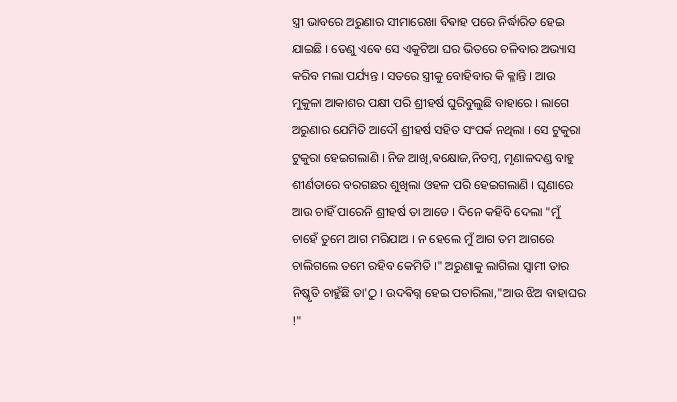ସ୍ତ୍ରୀ ଭାବରେ ଅରୁଣାର ସୀମାରେଖା ବିଵାହ ପରେ ନିର୍ଦ୍ଧାରିତ ହେଇ ଯାଇଛି । ତେଣୁ ଏଵେ ସେ ଏକୁଟିଆ ଘର ଭିତରେ ଚଳିବାର ଅଭ୍ୟାସ କରିବ ମଲା ପର୍ଯ୍ୟନ୍ତ । ସତରେ ସ୍ତ୍ରୀକୁ ବୋହିବାର କି କ୍ଳାନ୍ତି । ଆଉ ମୁକୁଳା ଆକାଶର ପକ୍ଷୀ ପରି ଶ୍ରୀହର୍ଷ ଘୁରିବୁଲୁଛି ବାହାରେ । ଲାଗେ ଅରୁଣାର ଯେମିତି ଆଦୌ ଶ୍ରୀହର୍ଷ ସହିତ ସଂପର୍କ ନଥିଲା । ସେ ଟୁକୁରା ଟୁକୁରା ହେଇଗଲାଣି । ନିଜ ଆଖି,ଵକ୍ଷୋଜ,ନିତମ୍ବ, ମୃଣାଳଦଣ୍ଡ ବାହୁ ଶୀର୍ଣତାରେ ବରଗଛର ଶୁଖିଲା ଓହଳ ପରି ହେଇଗଲାଣି । ଘୃଣାରେ ଆଉ ଚାହିଁ ପାରେନି ଶ୍ରୀହର୍ଷ ତା ଆଡେ । ଦିନେ କହିବି ଦେଲା "ମୁଁ ଚାହେଁ ତୁମେ ଆଗ ମରିଯାଅ । ନ ହେଲେ ମୁଁ ଆଗ ତମ ଆଗରେ ଚାଲିଗଲେ ତମେ ରହିବ କେମିତି ।" ଅରୁଣାକୁ ଲାଗିଲା ସ୍ଵାମୀ ତାର ନିଷ୍କୃତି ଚାହୁଁଛି ତା'ଠୁ । ଉଦଵିଗ୍ନ ହେଇ ପଚାରିଲା,"ଆଉ ଝିଅ ବାହାଘର !"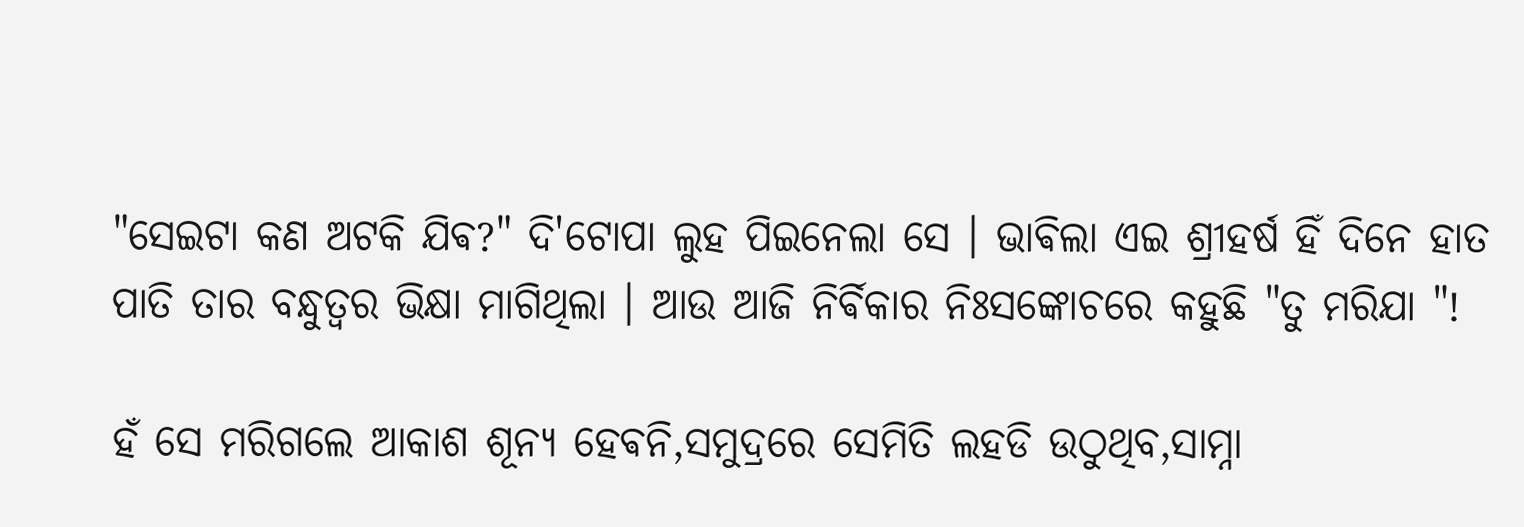"ସେଇଟା କଣ ଅଟକି ଯିଵ?" ଦି'ଟୋପା ଲୁହ ପିଇନେଲା ସେ । ଭାଵିଲା ଏଇ ଶ୍ରୀହର୍ଷ ହିଁ ଦିନେ ହାତ ପାତି ତାର ବନ୍ଧୁତ୍ଵର ଭିକ୍ଷା ମାଗିଥିଲା । ଆଉ ଆଜି ନିର୍ଵିକାର ନିଃସଙ୍କୋଚରେ କହୁଛି "ତୁ ମରିଯା "!

ହଁ ସେ ମରିଗଲେ ଆକାଶ ଶୂନ୍ୟ ହେଵନି,ସମୁଦ୍ରରେ ସେମିତି ଲହଡି ଉଠୁଥିବ,ସାମ୍ନା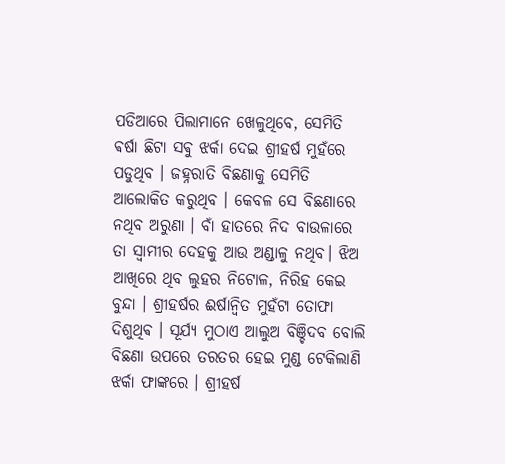ପଡିଆରେ ପିଲାମାନେ ଖେଳୁଥିବେ, ସେମିତି ଵର୍ଷା ଛିଟା ସଵୁ ଝର୍କା ଦେଇ ଶ୍ରୀହର୍ଷ ମୁହଁରେ ପଡୁଥିବ । ଜହ୍ନରାତି ବିଛଣାକୁ ସେମିତି ଆଲୋକିତ କରୁଥିବ । କେବଳ ସେ ବିଛଣାରେ ନଥିବ ଅରୁଣା । ବାଁ ହାତରେ ନିଦ ବାଉଳାରେ ତା ସ୍ଵାମୀର ଦେହକୁ ଆଉ ଅଣ୍ଡାଳୁ ନଥିବ। ଝିଅ ଆଖିରେ ଥିବ ଲୁହର ନିଟୋଳ, ନିରିହ କେଇ ବୁନ୍ଦା । ଶ୍ରୀହର୍ଷର ଈର୍ଷାନ୍ଵିତ ମୁହଁଟା ତୋଫା ଦିଶୁଥିଵ । ସୂର୍ଯ୍ୟ ମୁଠାଏ ଆଲୁଅ ବିଞ୍ଚିଦବ ବୋଲି ବିଛଣା ଉପରେ ତରତର ହେଇ ମୁଣ୍ଡ ଟେକିଲାଣି ଝର୍କା ଫାଙ୍କରେ । ଶ୍ରୀହର୍ଷ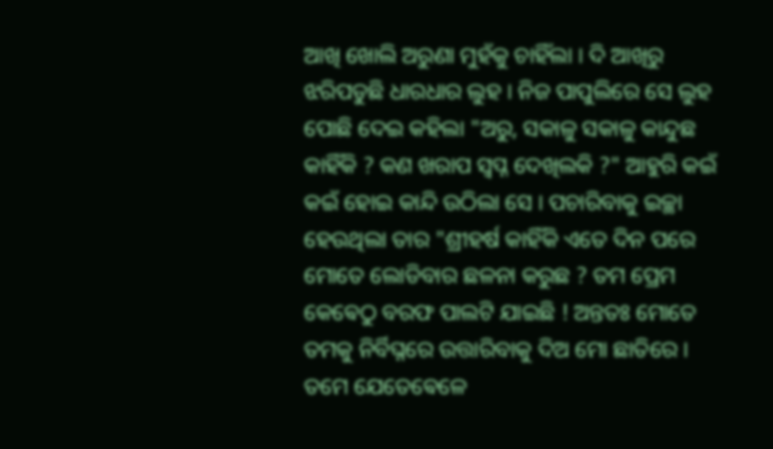ଆଖି ଖୋଲି ଅରୁଣା ମୁହଁକୁ ଚାହିଁଲା । ଦି ଆଖିରୁ ଝରିପଡୁଛି ଧାରଧାର ଲୁହ । ନିଜ ପାପୁଲିରେ ସେ ଲୁହ ପୋଛି ଦେଇ କହିଲା "ଅରୁ, ସକାଳୁ ସକାଳୁ କାନ୍ଦୁଛ କାହିଁକି ? କଣ ଖରାପ ସ୍ୱପ୍ନ ଦେଖିଲକି ?" ଆହୁରି କଇଁ କଇଁ ହୋଇ କାନ୍ଦି ଉଠିଲା ସେ । ପଚାରିବାକୁ ଇଚ୍ଛା ହେଉଥିଲା ତାର "ଶ୍ରୀହର୍ଷ କାହିଁକି ଏତେ ଦିନ ପରେ ମୋତେ ଲୋଡିବାର ଛଳନା କରୁଛ ? ତମ ପ୍ରେମ କେଵେଠୁ ବରଫ ପାଲଟି ଯାଇଛି ! ଅନ୍ତତଃ ମୋତେ ତମକୁ ନିର୍ବିଘ୍ନରେ ଉତ୍ତାରିବାକୁ ଦିଅ ମୋ ଛାତିରେ । ତମେ ଯେତେଵେଳେ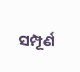ସମ୍ପୂର୍ଣ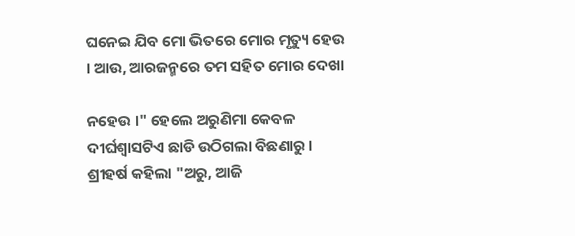ଘନେଇ ଯିବ ମୋ ଭିତରେ ମୋର ମୃତ୍ୟୁ ହେଉ । ଆଉ, ଆରଜନ୍ମରେ ତମ ସହିତ ମୋର ଦେଖା

ନହେଉ ।" ହେଲେ ଅରୁଣିମା କେବଳ ଦୀର୍ଘଶ୍ଵାସଟିଏ ଛାଡି ଉଠିଗଲା ବିଛଣାରୁ । ଶ୍ରୀହର୍ଷ କହିଲା "ଅରୁ, ଆଜି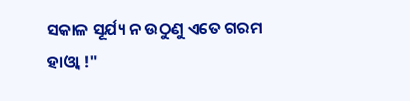ସକାଳ ସୂର୍ଯ୍ୟ ନ ଉଠୁଣୁ ଏତେ ଗରମ ହାଓ୍ଵା !"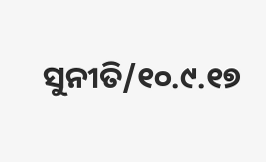ସୁନୀତି/୧୦.୯.୧୭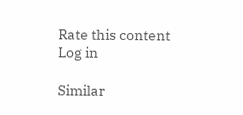Rate this content
Log in

Similar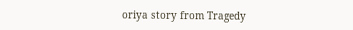oriya story from Tragedy